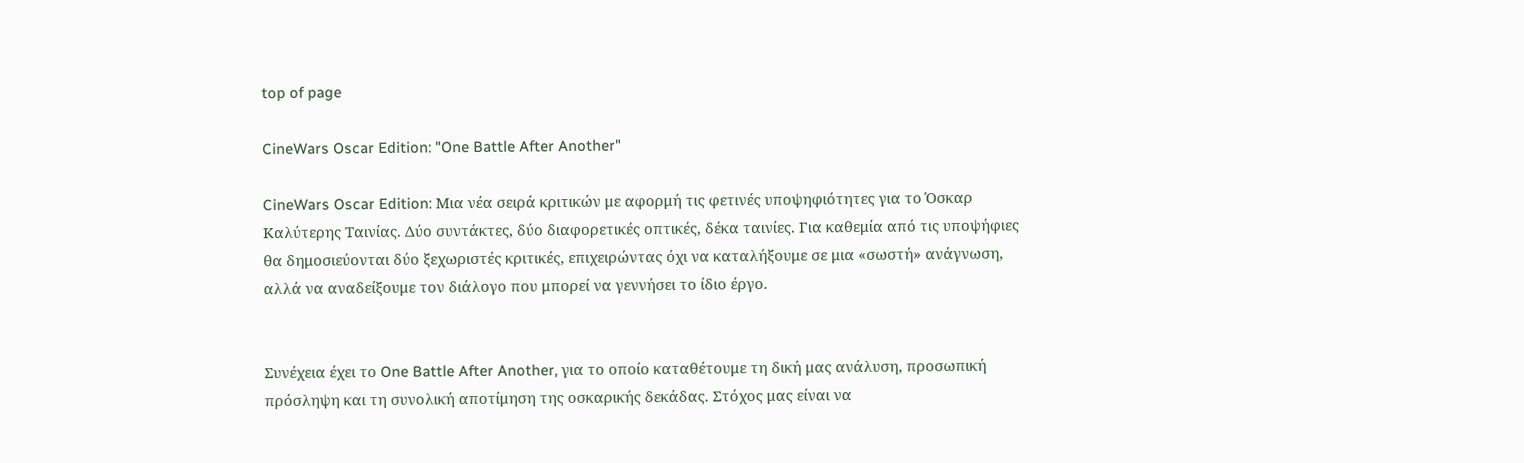top of page

CineWars Oscar Edition: "One Battle After Another"

CineWars Oscar Edition: Mια νέα σειρά κριτικών με αφορμή τις φετινές υποψηφιότητες για το Όσκαρ Καλύτερης Ταινίας. Δύο συντάκτες, δύο διαφορετικές οπτικές, δέκα ταινίες. Για καθεμία από τις υποψήφιες θα δημοσιεύονται δύο ξεχωριστές κριτικές, επιχειρώντας όχι να καταλήξουμε σε μια «σωστή» ανάγνωση, αλλά να αναδείξουμε τον διάλογο που μπορεί να γεννήσει το ίδιο έργο.


Συνέχεια έχει το One Battle After Another, για το οποίο καταθέτουμε τη δική μας ανάλυση, προσωπική πρόσληψη και τη συνολική αποτίμηση της οσκαρικής δεκάδας. Στόχος μας είναι να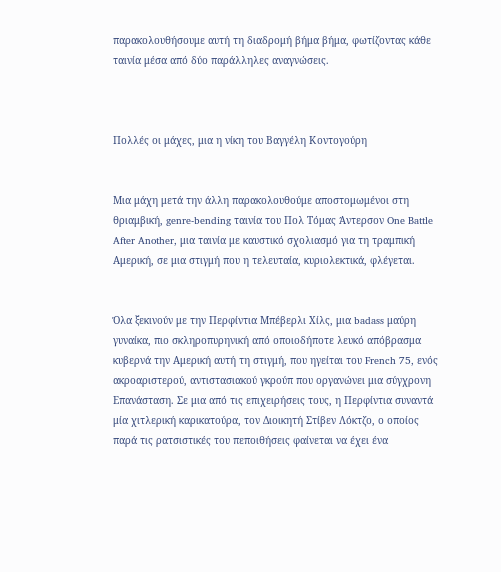παρακολουθήσουμε αυτή τη διαδρομή βήμα βήμα, φωτίζοντας κάθε ταινία μέσα από δύο παράλληλες αναγνώσεις.



Πολλές οι μάχες, μια η νίκη του Βαγγέλη Κοντογούρη


Μια μάχη μετά την άλλη παρακολουθούμε αποστομωμένοι στη θριαμβική, genre-bending ταινία του Πολ Τόμας Άντερσον One Battle After Another, μια ταινία με καυστικό σχολιασμό για τη τραμπική Αμερική, σε μια στιγμή που η τελευταία, κυριολεκτικά, φλέγεται.


Όλα ξεκινούν με την Περφίντια Μπέβερλι Χίλς, μια badass μαύρη γυναίκα, πιο σκληροπυρηνική από οποιοδήποτε λευκό απόβρασμα κυβερνά την Αμερική αυτή τη στιγμή, που ηγείται του French 75, ενός ακροαριστερού, αντιστασιακού γκρούπ που οργανώνει μια σύγχρονη Επανάσταση. Σε μια από τις επιχειρήσεις τους, η Περφίντια συναντά μία χιτλερική καρικατούρα, τον Διοικητή Στίβεν Λόκτζο, ο οποίος παρά τις ρατσιστικές του πεποιθήσεις φαίνεται να έχει ένα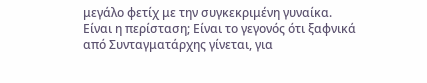μεγάλο φετίχ με την συγκεκριμένη γυναίκα. Είναι η περίσταση; Είναι το γεγονός ότι ξαφνικά από Συνταγματάρχης γίνεται, για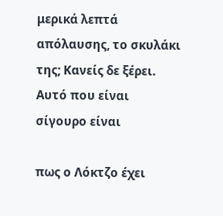μερικά λεπτά απόλαυσης, το σκυλάκι της; Κανείς δε ξέρει. Αυτό που είναι σίγουρο είναι

πως ο Λόκτζο έχει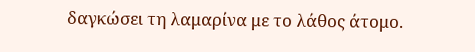δαγκώσει τη λαμαρίνα με το λάθος άτομο.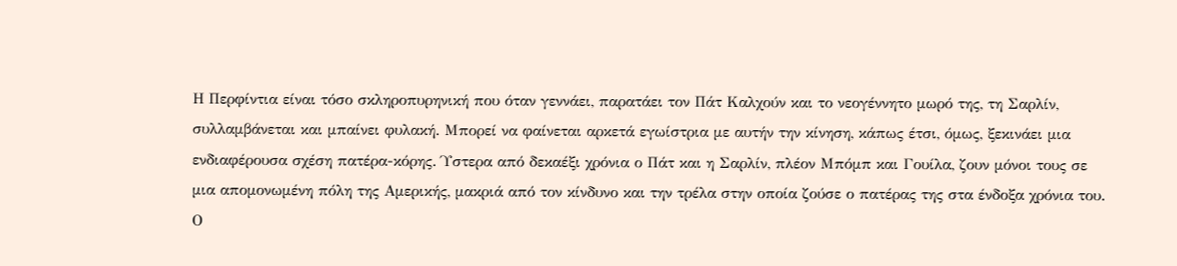Η Περφίντια είναι τόσο σκληροπυρηνική που όταν γεννάει, παρατάει τον Πάτ Καλχούν και το νεογέννητο μωρό της, τη Σαρλίν, συλλαμβάνεται και μπαίνει φυλακή. Μπορεί να φαίνεται αρκετά εγωίστρια με αυτήν την κίνηση, κάπως έτσι, όμως, ξεκινάει μια ενδιαφέρουσα σχέση πατέρα-κόρης. Ύστερα από δεκαέξι χρόνια ο Πάτ και η Σαρλίν, πλέον Μπόμπ και Γουίλα, ζουν μόνοι τους σε μια απομονωμένη πόλη της Αμερικής, μακριά από τον κίνδυνο και την τρέλα στην οποία ζούσε ο πατέρας της στα ένδοξα χρόνια του. Ο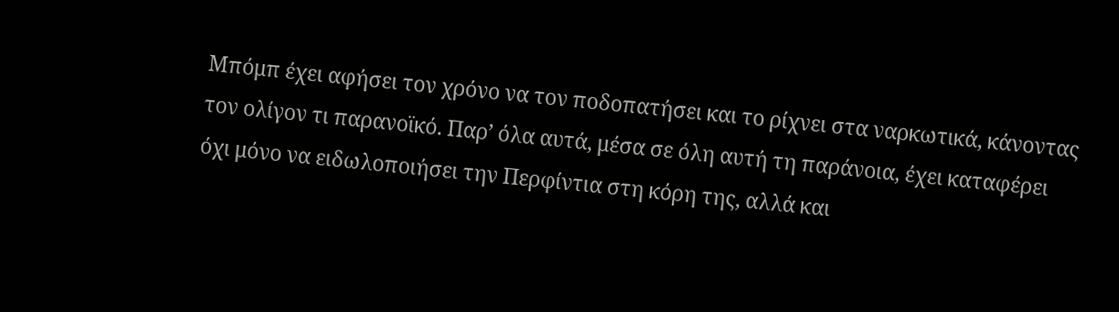Μπόμπ έχει αφήσει τον χρόνο να τον ποδοπατήσει και το ρίχνει στα ναρκωτικά, κάνοντας τον ολίγον τι παρανοϊκό. Παρ’ όλα αυτά, μέσα σε όλη αυτή τη παράνοια, έχει καταφέρει όχι μόνο να ειδωλοποιήσει την Περφίντια στη κόρη της, αλλά και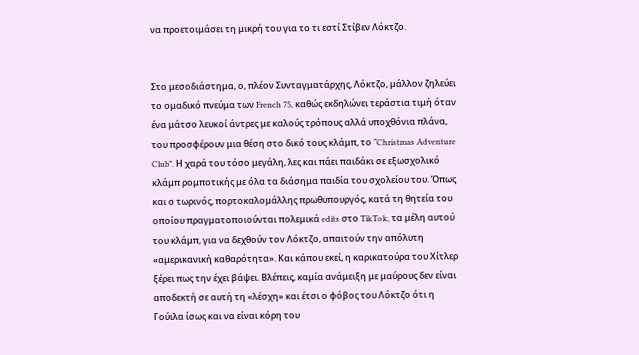να προετοιμάσει τη μικρή του για το τι εστί Στίβεν Λόκτζο.


Στο μεσοδιάστημα, ο, πλέον Συνταγματάρχης, Λόκτζο, μάλλον ζηλεύει το ομαδικό πνεύμα των French 75, καθώς εκδηλώνει τεράστια τιμή όταν ένα μάτσο λευκοί άντρες με καλούς τρόπους αλλά υποχθόνια πλάνα, του προσφέρουν μια θέση στο δικό τους κλάμπ, το “Christmas Adventure Club”. Η χαρά του τόσο μεγάλη, λες και πάει παιδάκι σε εξωσχολικό κλάμπ ρομποτικής με όλα τα διάσημα παιδία του σχολείου του. Όπως και ο τωρινός, πορτοκαλομάλλης πρωθυπουργός, κατά τη θητεία του οποίου πραγματοποιούνται πολεμικά edits στο TikTok, τα μέλη αυτού του κλάμπ, για να δεχθούν τον Λόκτζο, απαιτούν την απόλυτη «αμερικανική καθαρότητα». Και κάπου εκεί, η καρικατούρα του Χίτλερ ξέρει πως την έχει βάψει. Βλέπεις, καμία ανάμειξη με μαύρους δεν είναι αποδεκτή σε αυτή τη «λέσχη» και έτσι ο φόβος του Λόκτζο ότι η Γούιλα ίσως και να είναι κόρη του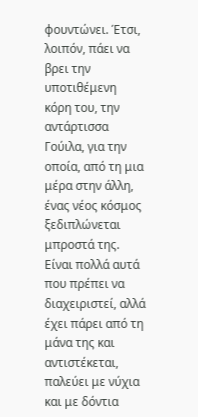φουντώνει. Έτσι, λοιπόν, πάει να βρει την υποτιθέμενη κόρη του, την αντάρτισσα Γούιλα, για την οποία, από τη μια μέρα στην άλλη, ένας νέος κόσμος ξεδιπλώνεται μπροστά της. Είναι πολλά αυτά που πρέπει να διαχειριστεί, αλλά έχει πάρει από τη μάνα της και αντιστέκεται, παλεύει με νύχια και με δόντια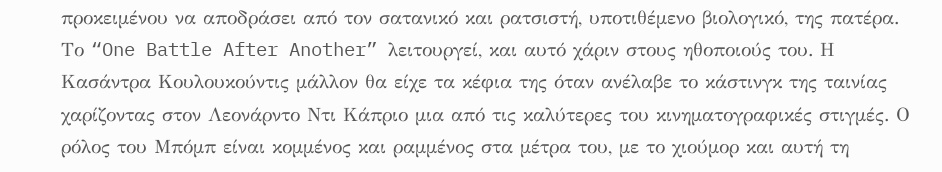προκειμένου να αποδράσει από τον σατανικό και ρατσιστή, υποτιθέμενο βιολογικό, της πατέρα. Το “One Battle After Another” λειτουργεί, και αυτό χάριν στους ηθοποιούς του. Η Κασάντρα Κουλουκούντις μάλλον θα είχε τα κέφια της όταν ανέλαβε το κάστινγκ της ταινίας χαρίζοντας στον Λεονάρντο Ντι Κάπριο μια από τις καλύτερες του κινηματογραφικές στιγμές. Ο ρόλος του Μπόμπ είναι κομμένος και ραμμένος στα μέτρα του, με το χιούμορ και αυτή τη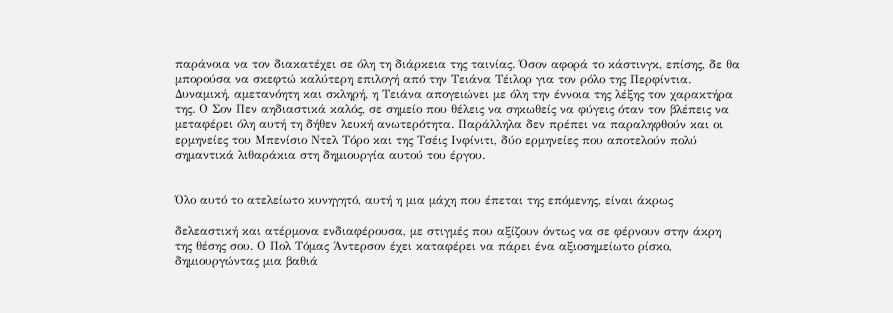παράνοια να τον διακατέχει σε όλη τη διάρκεια της ταινίας. Όσον αφορά το κάστινγκ, επίσης, δε θα μπορούσα να σκεφτώ καλύτερη επιλογή από την Τειάνα Τέιλορ για τον ρόλο της Περφίντια. Δυναμική, αμετανόητη και σκληρή, η Τειάνα απογειώνει με όλη την έννοια της λέξης τον χαρακτήρα της. Ο Σον Πεν αηδιαστικά καλός, σε σημείο που θέλεις να σηκωθείς να φύγεις όταν τον βλέπεις να μεταφέρει όλη αυτή τη δήθεν λευκή ανωτερότητα. Παράλληλα δεν πρέπει να παραληφθούν και οι ερμηνείες του Μπενίσιο Ντελ Τόρο και της Τσέις Ινφίνιτι, δύο ερμηνείες που αποτελούν πολύ σημαντικά λιθαράκια στη δημιουργία αυτού του έργου.


Όλο αυτό το ατελείωτο κυνηγητό, αυτή η μια μάχη που έπεται της επόμενης, είναι άκρως

δελεαστική και ατέρμονα ενδιαφέρουσα, με στιγμές που αξίζουν όντως να σε φέρνουν στην άκρη της θέσης σου. Ο Πολ Τόμας Άντερσον έχει καταφέρει να πάρει ένα αξιοσημείωτο ρίσκο, δημιουργώντας μια βαθιά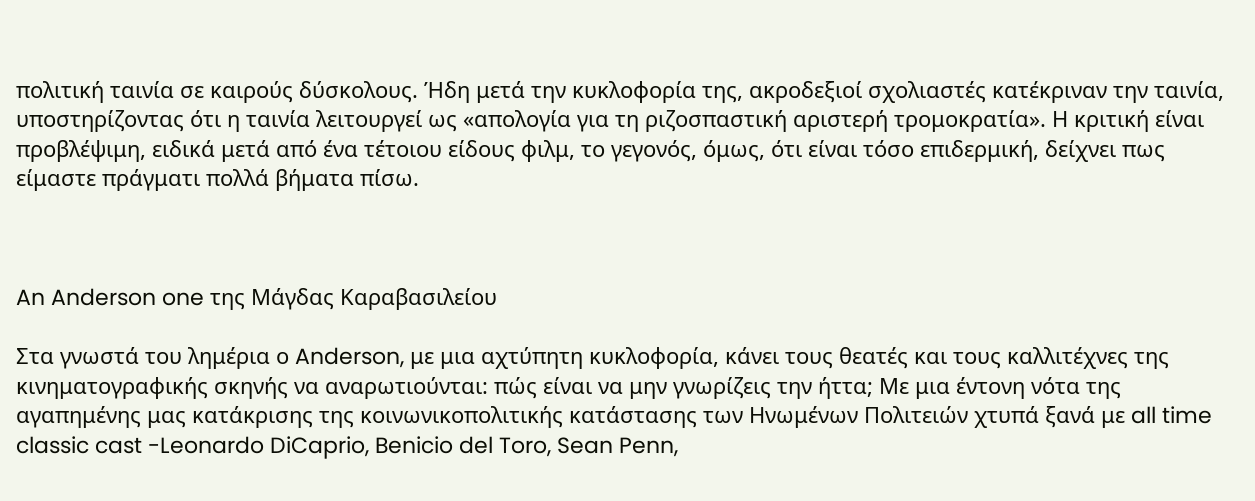πολιτική ταινία σε καιρούς δύσκολους. Ήδη μετά την κυκλοφορία της, ακροδεξιοί σχολιαστές κατέκριναν την ταινία, υποστηρίζοντας ότι η ταινία λειτουργεί ως «απολογία για τη ριζοσπαστική αριστερή τρομοκρατία». Η κριτική είναι προβλέψιμη, ειδικά μετά από ένα τέτοιου είδους φιλμ, το γεγονός, όμως, ότι είναι τόσο επιδερμική, δείχνει πως είμαστε πράγματι πολλά βήματα πίσω.



An Anderson one της Μάγδας Καραβασιλείου

Στα γνωστά του λημέρια ο Anderson, με μια αχτύπητη κυκλοφορία, κάνει τους θεατές και τους καλλιτέχνες της κινηματογραφικής σκηνής να αναρωτιούνται: πώς είναι να μην γνωρίζεις την ήττα; Με μια έντονη νότα της αγαπημένης μας κατάκρισης της κοινωνικοπολιτικής κατάστασης των Ηνωμένων Πολιτειών χτυπά ξανά με all time classic cast -Leonardo DiCaprio, Benicio del Toro, Sean Penn,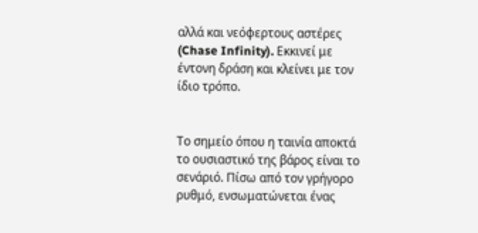αλλά και νεόφερτους αστέρες (Chase Infinity). Εκκινεί με έντονη δράση και κλείνει με τον ίδιο τρόπο.


Το σημείο όπου η ταινία αποκτά το ουσιαστικό της βάρος είναι το σενάριό. Πίσω από τον γρήγορο ρυθμό, ενσωματώνεται ένας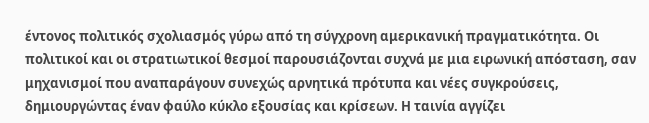έντονος πολιτικός σχολιασμός γύρω από τη σύγχρονη αμερικανική πραγματικότητα. Οι πολιτικοί και οι στρατιωτικοί θεσμοί παρουσιάζονται συχνά με μια ειρωνική απόσταση, σαν μηχανισμοί που αναπαράγουν συνεχώς αρνητικά πρότυπα και νέες συγκρούσεις, δημιουργώντας έναν φαύλο κύκλο εξουσίας και κρίσεων. Η ταινία αγγίζει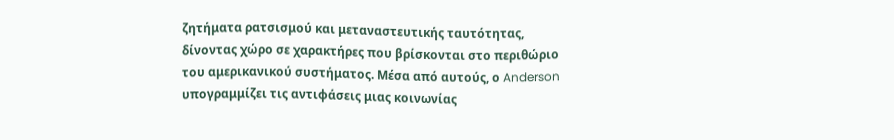ζητήματα ρατσισμού και μεταναστευτικής ταυτότητας, δίνοντας χώρο σε χαρακτήρες που βρίσκονται στο περιθώριο του αμερικανικού συστήματος. Μέσα από αυτούς, ο Anderson υπογραμμίζει τις αντιφάσεις μιας κοινωνίας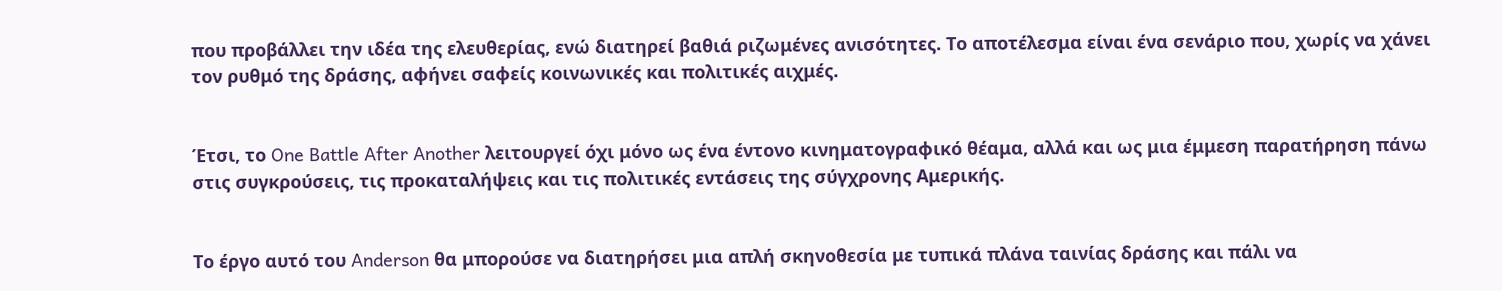που προβάλλει την ιδέα της ελευθερίας, ενώ διατηρεί βαθιά ριζωμένες ανισότητες. Το αποτέλεσμα είναι ένα σενάριο που, χωρίς να χάνει τον ρυθμό της δράσης, αφήνει σαφείς κοινωνικές και πολιτικές αιχμές.


Έτσι, το One Battle After Another λειτουργεί όχι μόνο ως ένα έντονο κινηματογραφικό θέαμα, αλλά και ως μια έμμεση παρατήρηση πάνω στις συγκρούσεις, τις προκαταλήψεις και τις πολιτικές εντάσεις της σύγχρονης Αμερικής.


Το έργο αυτό του Anderson θα μπορούσε να διατηρήσει μια απλή σκηνοθεσία με τυπικά πλάνα ταινίας δράσης και πάλι να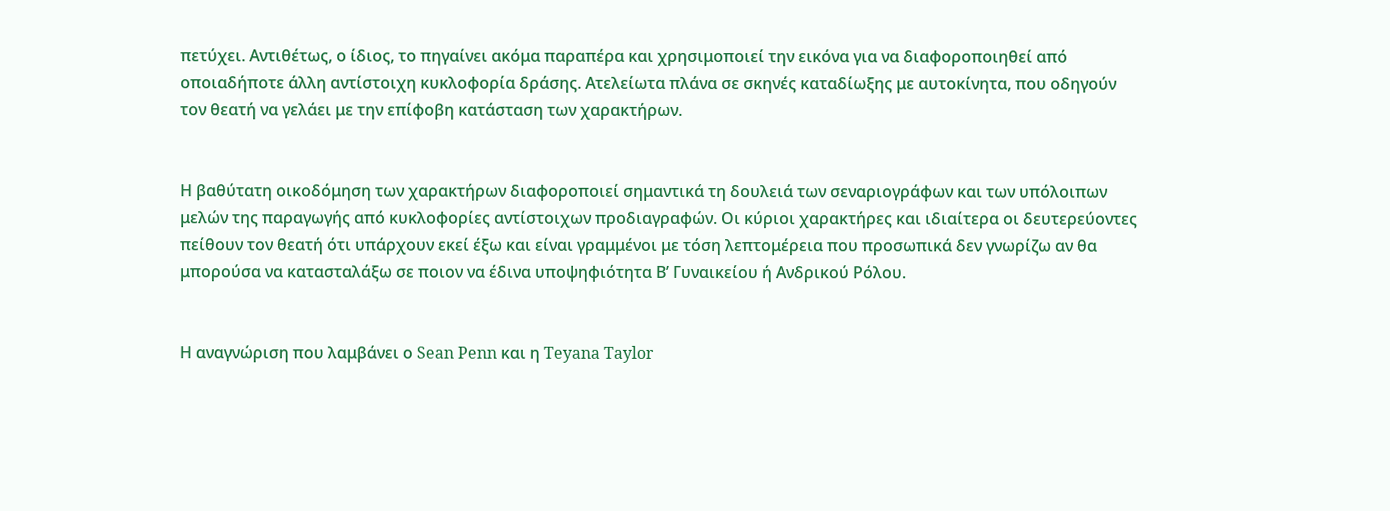πετύχει. Αντιθέτως, ο ίδιος, το πηγαίνει ακόμα παραπέρα και χρησιμοποιεί την εικόνα για να διαφοροποιηθεί από οποιαδήποτε άλλη αντίστοιχη κυκλοφορία δράσης. Ατελείωτα πλάνα σε σκηνές καταδίωξης με αυτοκίνητα, που οδηγούν τον θεατή να γελάει με την επίφοβη κατάσταση των χαρακτήρων.


Η βαθύτατη οικοδόμηση των χαρακτήρων διαφοροποιεί σημαντικά τη δουλειά των σεναριογράφων και των υπόλοιπων μελών της παραγωγής από κυκλοφορίες αντίστοιχων προδιαγραφών. Οι κύριοι χαρακτήρες και ιδιαίτερα οι δευτερεύοντες πείθουν τον θεατή ότι υπάρχουν εκεί έξω και είναι γραμμένοι με τόση λεπτομέρεια που προσωπικά δεν γνωρίζω αν θα μπορούσα να κατασταλάξω σε ποιον να έδινα υποψηφιότητα Β’ Γυναικείου ή Ανδρικού Ρόλου.


Η αναγνώριση που λαμβάνει ο Sean Penn και η Teyana Taylor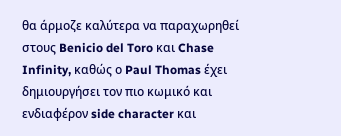θα άρμοζε καλύτερα να παραχωρηθεί στους Benicio del Toro και Chase Infinity, καθώς ο Paul Thomas έχει δημιουργήσει τον πιο κωμικό και ενδιαφέρον side character και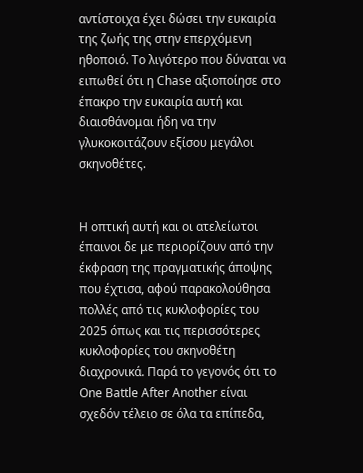αντίστοιχα έχει δώσει την ευκαιρία της ζωής της στην επερχόμενη ηθοποιό. Το λιγότερο που δύναται να ειπωθεί ότι η Chase αξιοποίησε στο έπακρο την ευκαιρία αυτή και διαισθάνομαι ήδη να την γλυκοκοιτάζουν εξίσου μεγάλοι σκηνοθέτες.


Η οπτική αυτή και οι ατελείωτοι έπαινοι δε με περιορίζουν από την έκφραση της πραγματικής άποψης που έχτισα, αφού παρακολούθησα πολλές από τις κυκλοφορίες του 2025 όπως και τις περισσότερες κυκλοφορίες του σκηνοθέτη διαχρονικά. Παρά το γεγονός ότι το One Battle After Another είναι σχεδόν τέλειο σε όλα τα επίπεδα,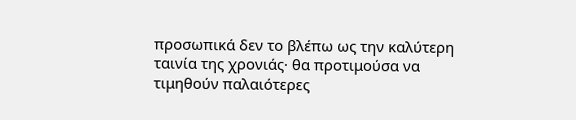προσωπικά δεν το βλέπω ως την καλύτερη ταινία της χρονιάς· θα προτιμούσα να τιμηθούν παλαιότερες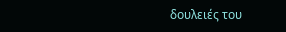δουλειές του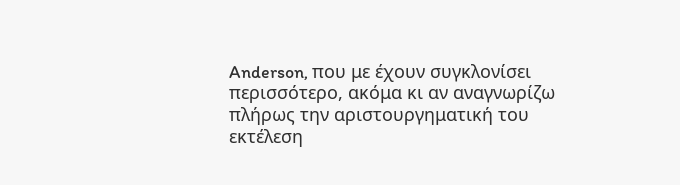Anderson, που με έχουν συγκλονίσει περισσότερο, ακόμα κι αν αναγνωρίζω πλήρως την αριστουργηματική του εκτέλεση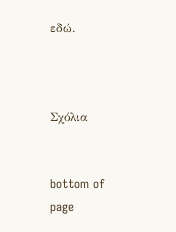εδώ.



Σχόλια


bottom of page